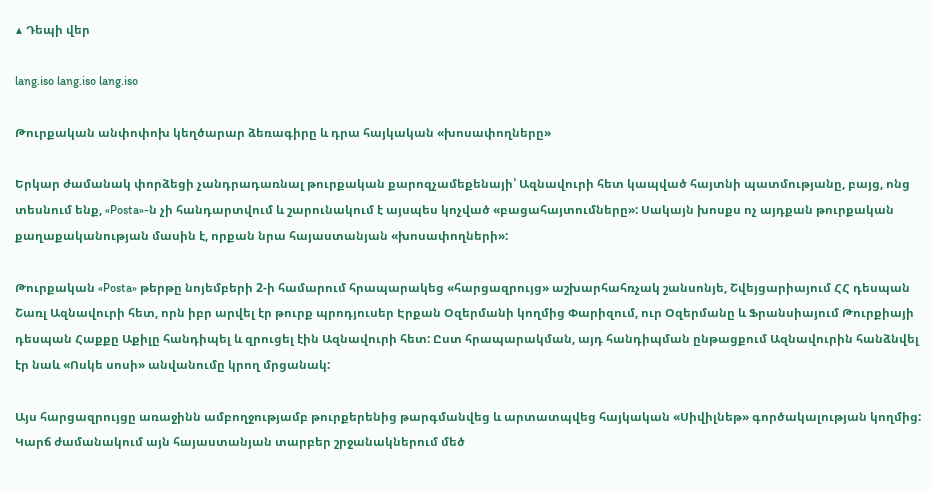▲ Դեպի վեր

lang.iso lang.iso lang.iso

Թուրքական անփոփոխ կեղծարար ձեռագիրը և դրա հայկական «խոսափողները»

Երկար ժամանակ փորձեցի չանդրադառնալ թուրքական քարոզչամեքենայի՝ Ազնավուրի հետ կապված հայտնի պատմությանը, բայց, ոնց տեսնում ենք, «Posta»-ն չի հանդարտվում և շարունակում է այսպես կոչված «բացահայտումները»: Սակայն խոսքս ոչ այդքան թուրքական քաղաքականության մասին է, որքան նրա հայաստանյան «խոսափողների»:

Թուրքական «Posta» թերթը նոյեմբերի 2-ի համարում հրապարակեց «հարցազրույց» աշխարհահռչակ շանսոնյե, Շվեյցարիայում ՀՀ դեսպան Շառլ Ազնավուրի հետ, որն իբր արվել էր թուրք պրոդյուսեր Էրքան Օզերմանի կողմից Փարիզում, ուր Օզերմանը և Ֆրանսիայում Թուրքիայի դեսպան Հաքքը Աքիլը հանդիպել և զրուցել էին Ազնավուրի հետ: Ըստ հրապարակման, այդ հանդիպման ընթացքում Ազնավուրին հանձնվել էր նաև «Ոսկե սոսի» անվանումը կրող մրցանակ:

Այս հարցազրույցը առաջինն ամբողջությամբ թուրքերենից թարգմանվեց և արտատպվեց հայկական «Սիվիլնեթ» գործակալության կողմից: Կարճ ժամանակում այն հայաստանյան տարբեր շրջանակներում մեծ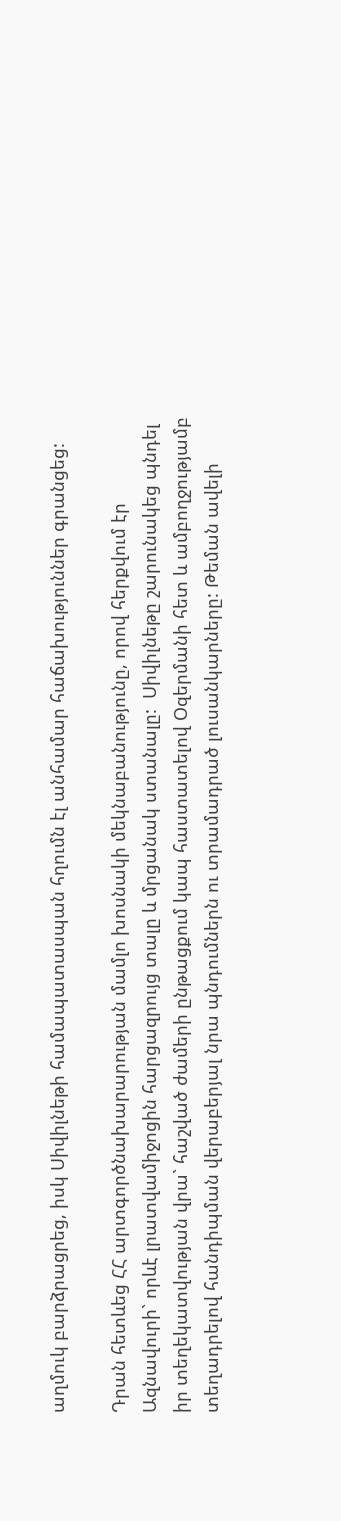աղմուկ բարձրացրեց, իսկ Սիվիլնեթի համապատասպան հղումն էլ անհամար հաճախություններ գրանցեց:

Դրան հետևեց ՀՀ արտգործնախարարության մամլո խոսնակի մեկնաբանությունը, որով հերքվում էր Ազնավուրի` որևէ լրատվամիջոցին հարցազրույց տալը և մրցանակ ստանալը:  Սիվիլնեթը շարունակեց պնդել իր տեղեկատվության վրա` հաշված ժամերի ընթացքում կապ հաստատելով Օզերմանի հետ և ամբողջությամբ տեղադրելով հանդիպման վերաբերյալ նրա պնդումներն ու տրամադրած լուսանկարները: Թեման ավելի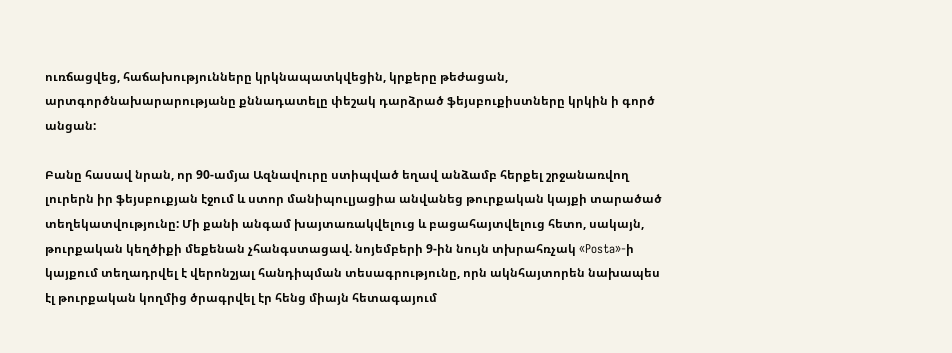ուռճացվեց, հաճախությունները կրկնապատկվեցին, կրքերը թեժացան, արտգործնախարարությանը քննադատելը փեշակ դարձրած ֆեյսբուքիստները կրկին ի գործ անցան:

Բանը հասավ նրան, որ 90-ամյա Ազնավուրը ստիպված եղավ անձամբ հերքել շրջանառվող լուրերն իր ֆեյսբուքյան էջում և ստոր մանիպուլյացիա անվանեց թուրքական կայքի տարածած տեղեկատվությունը: Մի քանի անգամ խայտառակվելուց և բացահայտվելուց հետո, սակայն, թուրքական կեղծիքի մեքենան չհանգստացավ. նոյեմբերի 9-ին նույն տխրահռչակ «Posta»-ի կայքում տեղադրվել է վերոնշյալ հանդիպման տեսագրությունը, որն ակնհայտորեն նախապես էլ թուրքական կողմից ծրագրվել էր հենց միայն հետագայում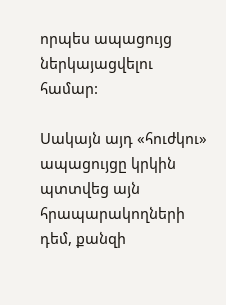որպես ապացույց ներկայացվելու համար:

Սակայն այդ «հուժկու» ապացույցը կրկին պտտվեց այն հրապարակողների դեմ, քանզի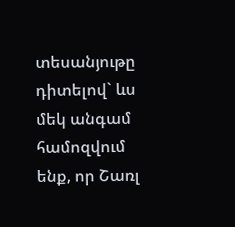տեսանյութը դիտելով` ևս մեկ անգամ համոզվում ենք, որ Շառլ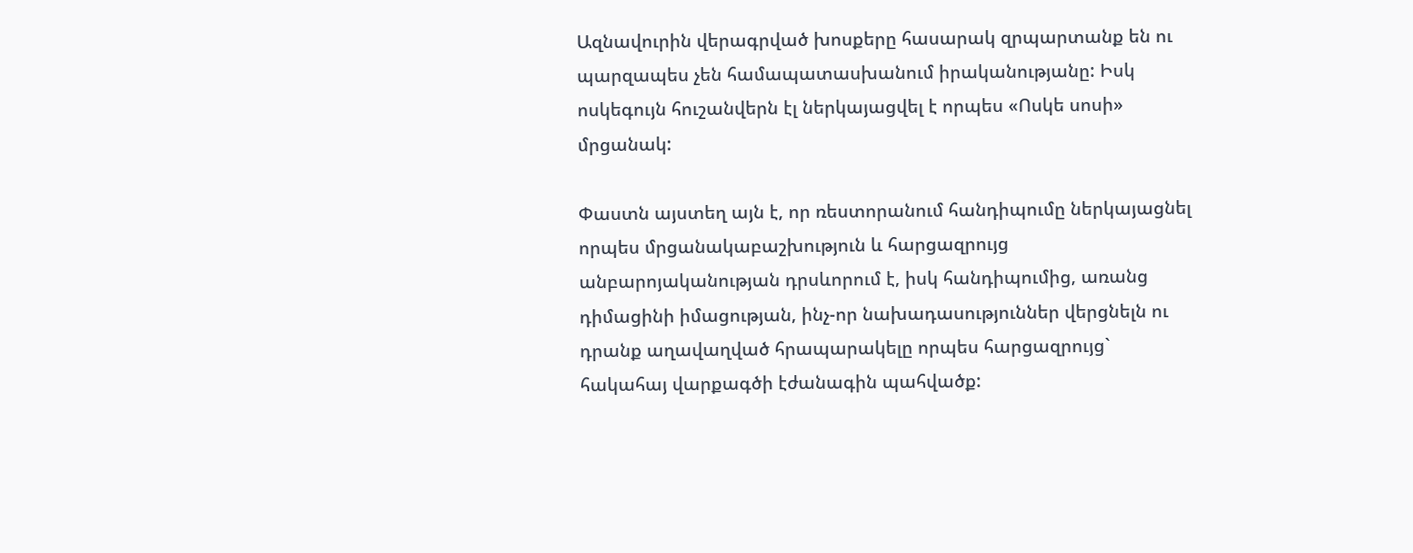Ազնավուրին վերագրված խոսքերը հասարակ զրպարտանք են ու պարզապես չեն համապատասխանում իրականությանը: Իսկ ոսկեգույն հուշանվերն էլ ներկայացվել է որպես «Ոսկե սոսի» մրցանակ:

Փաստն այստեղ այն է, որ ռեստորանում հանդիպումը ներկայացնել որպես մրցանակաբաշխություն և հարցազրույց անբարոյականության դրսևորում է, իսկ հանդիպումից, առանց դիմացինի իմացության, ինչ-որ նախադասություններ վերցնելն ու դրանք աղավաղված հրապարակելը որպես հարցազրույց` հակահայ վարքագծի էժանագին պահվածք: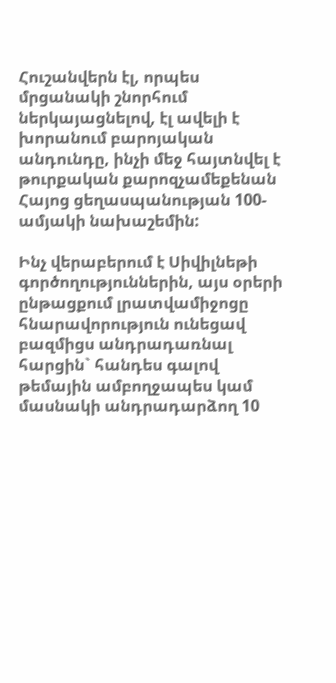Հուշանվերն էլ, որպես մրցանակի շնորհում ներկայացնելով, էլ ավելի է խորանում բարոյական անդունդը, ինչի մեջ հայտնվել է թուրքական քարոզչամեքենան Հայոց ցեղասպանության 100-ամյակի նախաշեմին:

Ինչ վերաբերում է Սիվիլնեթի գործողություններին, այս օրերի ընթացքում լրատվամիջոցը հնարավորություն ունեցավ բազմիցս անդրադառնալ հարցին` հանդես գալով թեմային ամբողջապես կամ մասնակի անդրադարձող 10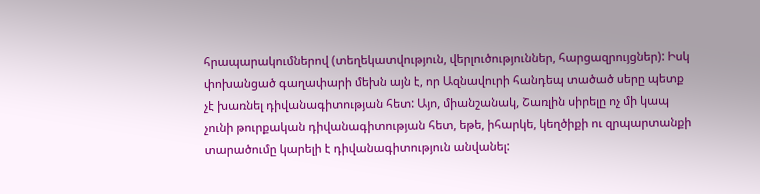հրապարակումներով (տեղեկատվություն, վերլուծություններ, հարցազրույցներ): Իսկ փոխանցած գաղափարի մեխն այն է, որ Ազնավուրի հանդեպ տածած սերը պետք չէ խառնել դիվանագիտության հետ: Այո, միանշանակ, Շառլին սիրելը ոչ մի կապ չունի թուրքական դիվանագիտության հետ, եթե, իհարկե, կեղծիքի ու զրպարտանքի տարածումը կարելի է դիվանագիտություն անվանել: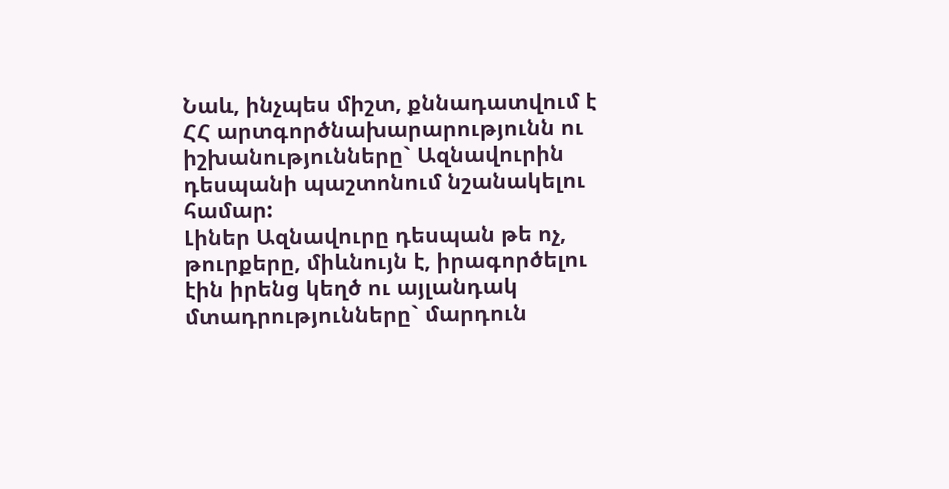Նաև, ինչպես միշտ, քննադատվում է ՀՀ արտգործնախարարությունն ու իշխանությունները` Ազնավուրին դեսպանի պաշտոնում նշանակելու համար:
Լիներ Ազնավուրը դեսպան թե ոչ, թուրքերը, միևնույն է, իրագործելու էին իրենց կեղծ ու այլանդակ մտադրությունները` մարդուն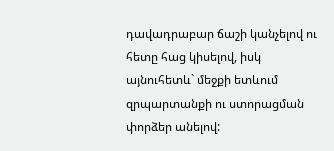դավադրաբար ճաշի կանչելով ու հետը հաց կիսելով, իսկ այնուհետև` մեջքի ետևում զրպարտանքի ու ստորացման փորձեր անելով: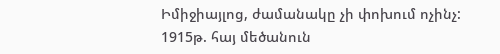Իմիջիայլոց, ժամանակը չի փոխում ոչինչ: 1915թ. հայ մեծանուն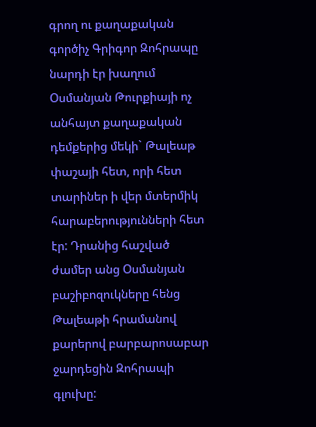գրող ու քաղաքական գործիչ Գրիգոր Զոհրապը նարդի էր խաղում Օսմանյան Թուրքիայի ոչ անհայտ քաղաքական դեմքերից մեկի` Թալեաթ փաշայի հետ, որի հետ տարիներ ի վեր մտերմիկ հարաբերությունների հետ էր: Դրանից հաշված ժամեր անց Օսմանյան բաշիբոզուկները հենց Թալեաթի հրամանով քարերով բարբարոսաբար ջարդեցին Զոհրապի գլուխը: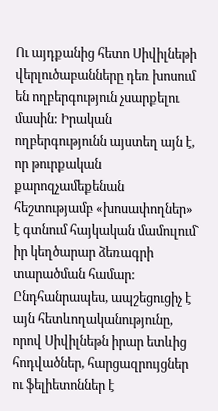Ու այդքանից հետո Սիվիլնեթի վերլուծաբանները դեռ խոսում են ողբերգություն չսարքելու մասին: Իրական ողբերգությունն այստեղ այն է, որ թուրքական քարոզչամեքենան հեշտությամբ «խոսափողներ» է գտնում հայկական մամուլում` իր կեղծարար ձեռագրի տարածման համար: Ընդհանրապես, ապշեցուցիչ է այն հետևողականությունը, որով Սիվիլնեթն իրար ետևից հոդվածներ, հարցազրույցներ ու ֆելիետոններ է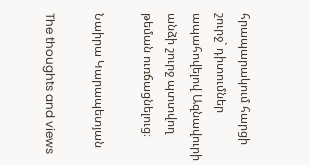հրապարակում հարցի շուրջ` դիտումներ ապահովելով Ազնավուրի անձի շուրջ պտտվող թեման ուռճացնելուց։

Նաիրա Կարապետյան

The thoughts and views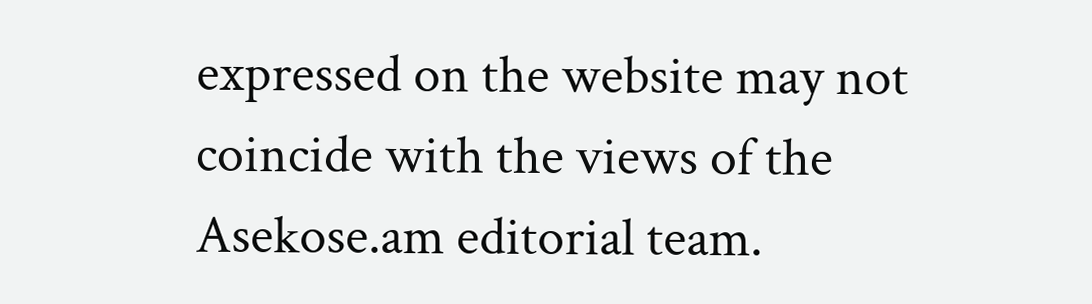expressed on the website may not coincide with the views of the Asekose.am editorial team.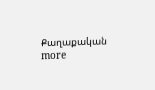Քաղաքական more